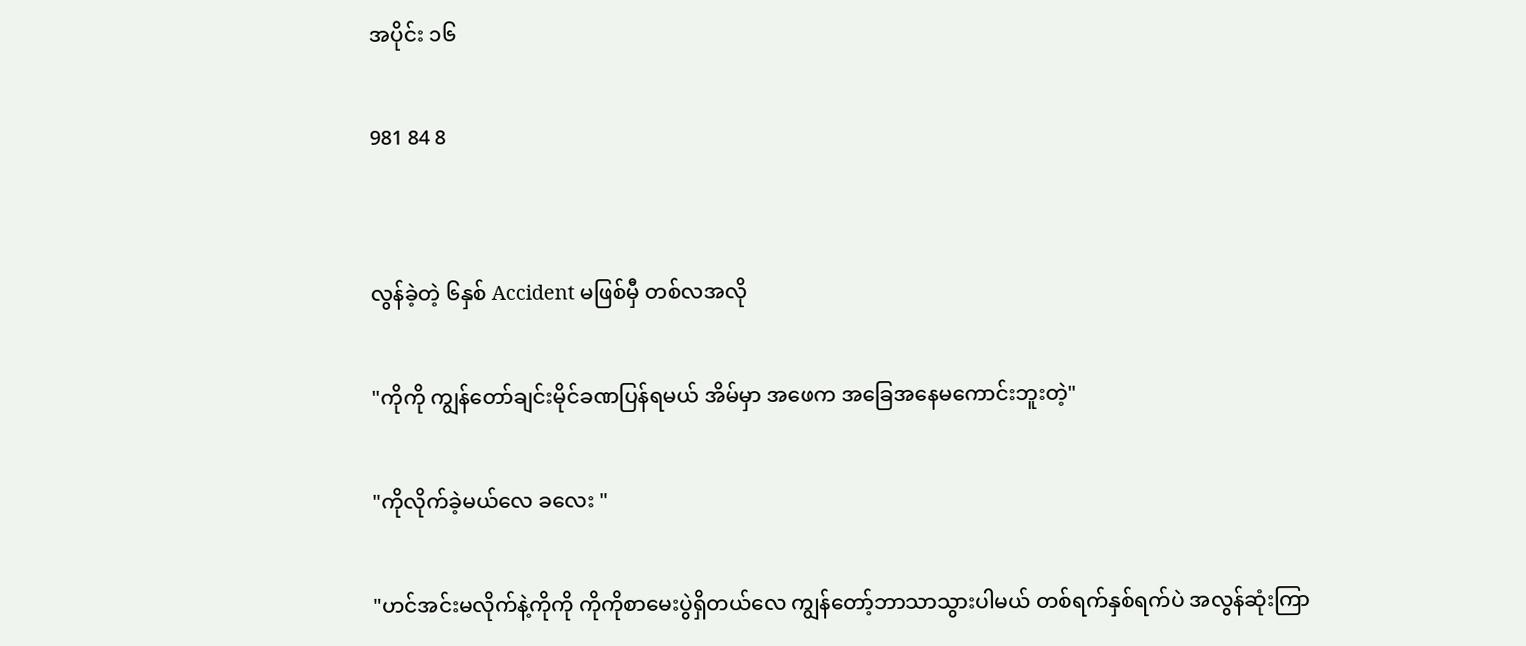အပိုင်း ၁၆

981 84 8


လွန်ခဲ့တဲ့ ၆နှစ် Accident မဖြစ်မှီ တစ်လအလို

"ကိုကို ကျွန်တော်ချင်းမိုင်ခဏပြန်ရမယ် အိမ်မှာ အဖေက အခြေအနေမကောင်းဘူးတဲ့"

"ကိုလိုက်ခဲ့မယ်လေ ခလေး "

"ဟင်အင်းမလိုက်နဲ့ကိုကို ကိုကိုစာမေးပွဲရှိတယ်လေ ကျွန်တော့်ဘာသာသွားပါမယ် တစ်ရက်နှစ်ရက်ပဲ အလွန်ဆုံးကြာ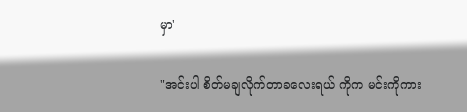မှာ'

"အင်းပါ စိတ်မချလိုက်တာခလေးရယ် ကိုက မင်းကိုကား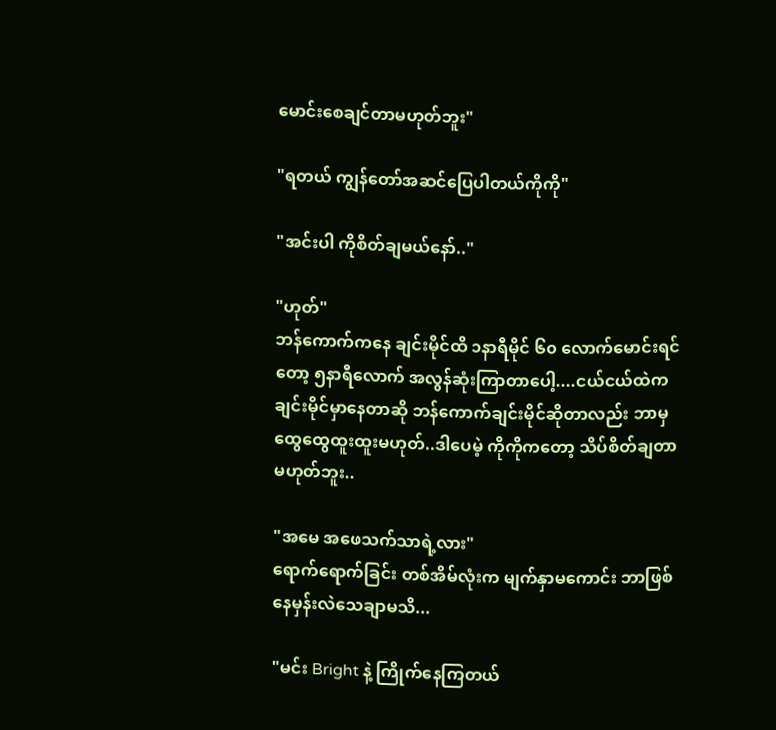မောင်းစေချင်တာမဟုတ်ဘူး"

"ရတယ် ကျွန်တော်အဆင်ပြေပါတယ်ကိုကို"

"အင်းပါ ကိုစိတ်ချမယ်နော်.."

"ဟုတ်"
ဘန်ကောက်ကနေ ချင်းမိုင်ထိ ၁နာရီမိုင် ၆၀ လောက်မောင်းရင်တော့ ၅နာရီလောက် အလွန်ဆုံးကြာတာပေါ့....ငယ်ငယ်ထဲက ချင်းမိုင်မှာနေတာဆို ဘန်ကောက်ချင်းမိုင်ဆိုတာလည်း ဘာမှထွေထွေထူးထူးမဟုတ်..ဒါပေမဲ့ ကိုကိုကတော့ သိပ်စိတ်ချတာမဟုတ်ဘူး..

"အမေ အဖေသက်သာရဲ့လား"
ရောက်ရောက်ခြင်း တစ်အိမ်လုံးက မျက်နှာမကောင်း ဘာဖြစ်နေမှန်းလဲသေချာမသိ...

"မင်း Bright နဲ့ ကြိုက်နေကြတယ်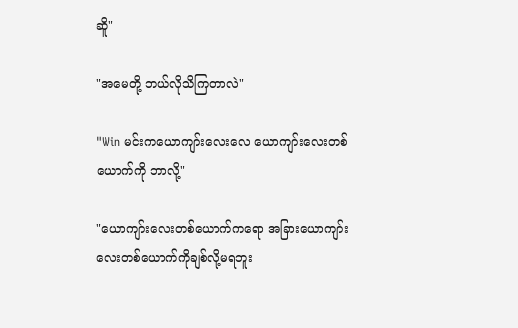ဆိူ"

"အမေတို့ ဘယ်လိုသိကြတာလဲ"

"Win မင်းကယောကျာ်းလေးလေ ယောကျာ်းလေးတစ်ယောက်ကို ဘာလို့"

"ယောကျာ်းလေးတစ်ယောက်ကရော အခြားယောကျာ်းလေးတစ်ယောက်ကိုချစ်လို့မရဘူး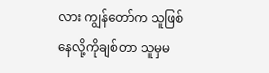လား ကျွန်တော်က သူဖြစ်နေလို့ကိုချစ်တာ သူမှမ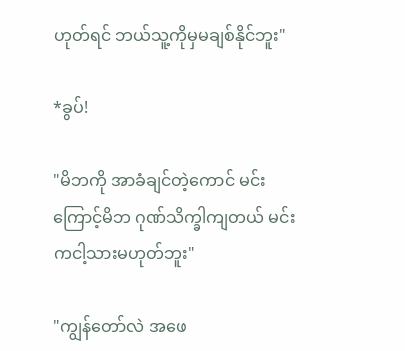ဟုတ်ရင် ဘယ်သူ့ကိုမှမချစ်နိုင်ဘူး"

*ခွပ်!

"မိဘကို အာခံချင်တဲ့ကောင် မင်းကြောင့်မိဘ ဂုဏ်သိက္ခါကျတယ် မင်းကငါ့သားမဟုတ်ဘူး"

"ကျွန်တော်လဲ အဖေ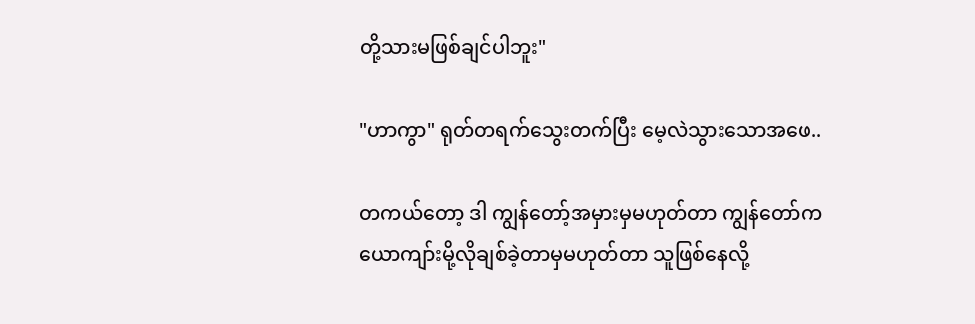တို့သားမဖြစ်ချင်ပါဘူး"

"ဟာကွာ" ရုတ်တရက်သွေးတက်ပြီး မေ့လဲသွားသောအဖေ..

တကယ်တော့ ဒါ ကျွန်တော့်အမှားမှမဟုတ်တာ ကျွန်တော်က ယောကျာ်းမို့လိုချစ်ခဲ့တာမှမဟုတ်တာ သူဖြစ်နေလို့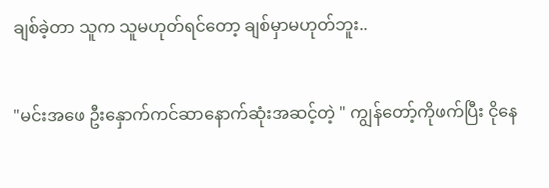ချစ်ခဲ့တာ သူက သူမဟုတ်ရင်တော့ ချစ်မှာမဟုတ်ဘူး..

"မင်းအဖေ ဦးနှောက်ကင်ဆာနောက်ဆုံးအဆင့်တဲ့ " ကျွန်တော့်ကိုဖက်ပြီး ငိုနေ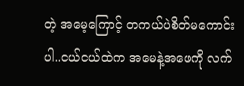တဲ့ အမေ့ကြောင့် တကယ်ပဲစိတ်မကောင်းပါ..ငယ်ငယ်ထဲက အမေနဲ့အဖေကို လက်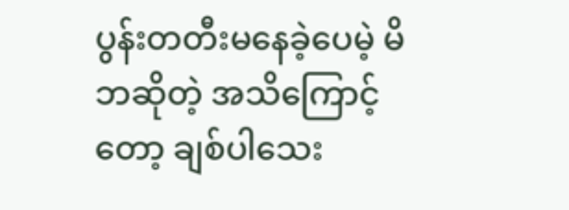ပွန်းတတီးမနေခဲ့ပေမဲ့ မိဘဆိုတဲ့ အသိကြောင့်တော့ ချစ်ပါသေး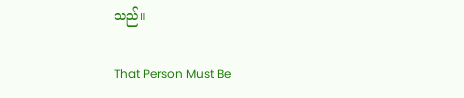သည်။

That Person Must Be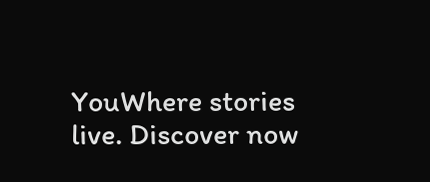YouWhere stories live. Discover now